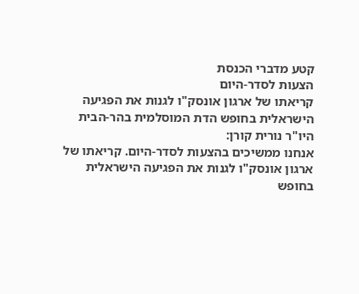קטע מדברי הכנסת
הצעות לסדר-היום
קריאתו של ארגון אונסק"ו לגנות את הפגיעה הישראלית בחופש הדת המוסלמית בהר-הבית
היו"ר נורית קורן:
אנחנו ממשיכים בהצעות לסדר-היום. קריאתו של ארגון אונסק"ו לגנות את הפגיעה הישראלית בחופש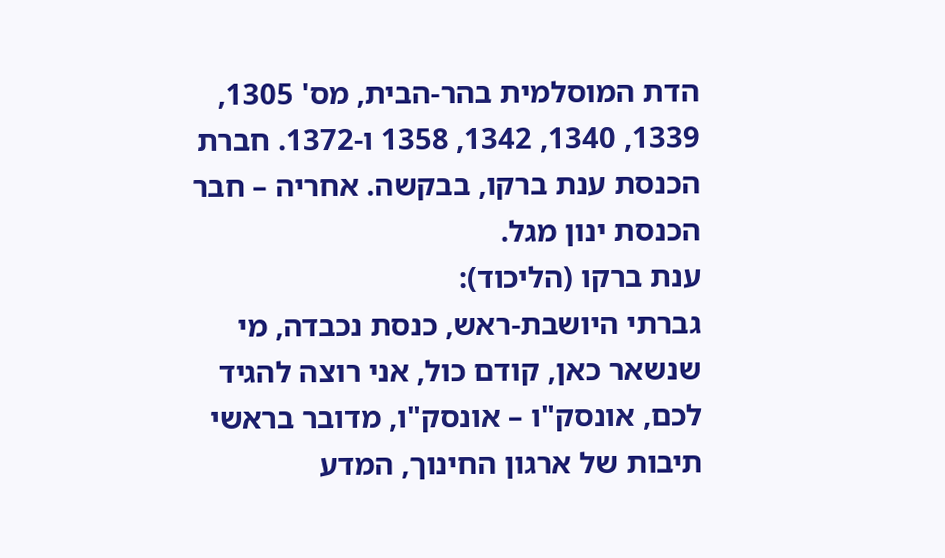הדת המוסלמית בהר-הבית, מס' 1305, 1339, 1340, 1342, 1358 ו-1372. חברת הכנסת ענת ברקו, בבקשה. אחריה – חבר הכנסת ינון מגל.
ענת ברקו (הליכוד):
גברתי היושבת-ראש, כנסת נכבדה, מי שנשאר כאן, קודם כול, אני רוצה להגיד לכם, אונסק"ו – אונסק"ו, מדובר בראשי תיבות של ארגון החינוך, המדע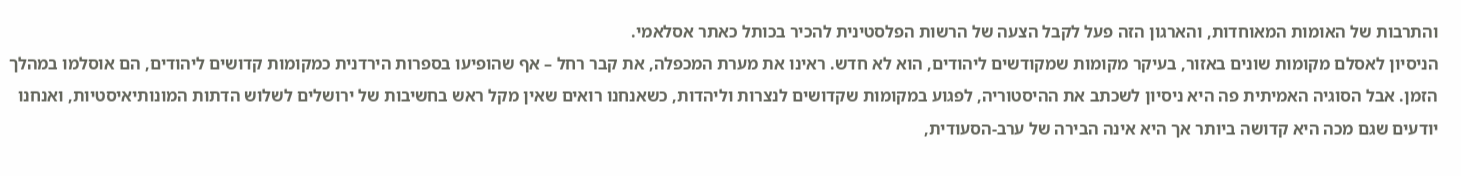והתרבות של האומות המאוחדות, והארגון הזה פעל לקבל הצעה של הרשות הפלסטינית להכיר בכותל כאתר אסלאמי.
הניסיון לאסלם מקומות שונים באזור, בעיקר מקומות שמקודשים ליהודים, הוא לא חדש. ראינו את מערת המכפלה, את קבר רחל – אף שהופיעו בספרות הירדנית כמקומות קדושים ליהודים, הם אוסלמו במהלך הזמן. אבל הסוגיה האמיתית פה היא ניסיון לשכתב את ההיסטוריה, לפגוע במקומות שקדושים לנצרות וליהדות, כשאנחנו רואים שאין מקל ראש בחשיבות של ירושלים לשלוש הדתות המונותיאיסטיות, ואנחנו יודעים שגם מכה היא קדושה ביותר אך היא אינה הבירה של ערב-הסעודית,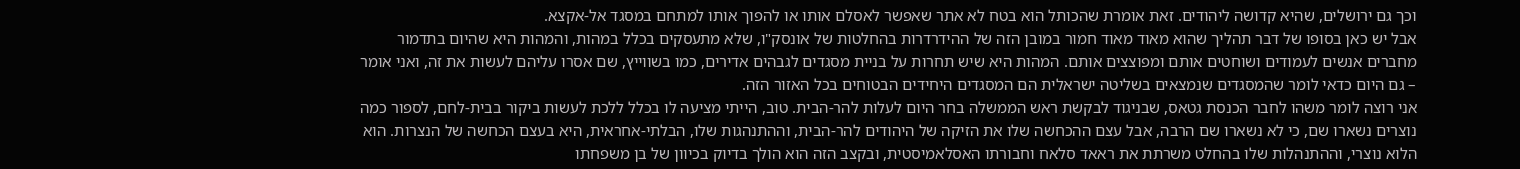וכך גם ירושלים, שהיא קדושה ליהודים. זאת אומרת שהכותל הוא בטח לא אתר שאפשר לאסלם אותו או להפוך אותו למתחם במסגד אל-אקצא.
אבל יש כאן בסופו של דבר תהליך שהוא מאוד מאוד חמור במובן הזה של ההידרדרות בהחלטות של אונסק"ו, שלא מתעסקים בכלל במהות, והמהות היא שהיום בתדמור מחברים אנשים לעמודים ושוחטים אותם ומפוצצים אותם. המהות היא שיש תחרות על בניית מסגדים לגבהים אדירים, כמו בשווייץ, שם אסרו עליהם לעשות את זה, ואני אומר – גם היום כדאי לומר שהמסגדים שנמצאים בשליטה ישראלית הם המסגדים היחידים הבטוחים בכל האזור הזה.
אני רוצה לומר משהו לחבר הכנסת גטאס, שבניגוד לבקשת ראש הממשלה בחר היום לעלות להר-הבית. טוב, הייתי מציעה לו בכלל ללכת לעשות ביקור בבית-לחם, לספור כמה נוצרים נשארו שם, כי לא נשארו שם הרבה, אבל עצם ההכחשה שלו את הזיקה של היהודים להר-הבית, וההתנהגות שלו, הבלתי-אחראית, היא בעצם הכחשה של הנצרות. הוא הלוא נוצרי, וההתנהלות שלו בהחלט משרתת את ראאד סלאח וחבורתו האסלאמיסטית, ובקצב הזה הוא הולך בדיוק בכיוון של בן משפחתו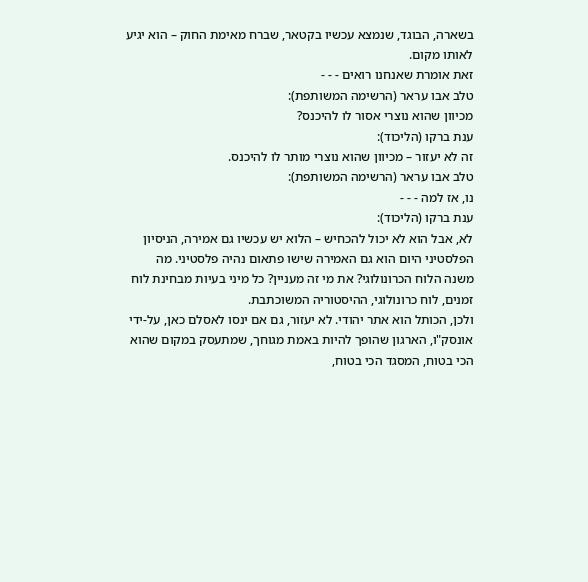בשארה, הבוגד, שנמצא עכשיו בקטאר, שברח מאימת החוק – הוא יגיע לאותו מקום.
זאת אומרת שאנחנו רואים - - -
טלב אבו עראר (הרשימה המשותפת):
מכיוון שהוא נוצרי אסור לו להיכנס?
ענת ברקו (הליכוד):
זה לא יעזור – מכיוון שהוא נוצרי מותר לו להיכנס.
טלב אבו עראר (הרשימה המשותפת):
נו, אז למה - - -
ענת ברקו (הליכוד):
לא, אבל הוא לא יכול להכחיש – הלוא יש עכשיו גם אמירה, הניסיון הפלסטיני היום הוא גם האמירה שישו פתאום נהיה פלסטיני. מה משנה הלוח הכרונולוגי? את מי זה מעניין? כל מיני בעיות מבחינת לוח זמנים, לוח כרונולוגי, ההיסטוריה המשוכתבת.
ולכן, הכותל הוא אתר יהודי. לא יעזור, גם אם ינסו לאסלם כאן, על-ידי אונסק"ו, הארגון שהופך להיות באמת מגוחך, שמתעסק במקום שהוא הכי בטוח, המסגד הכי בטוח,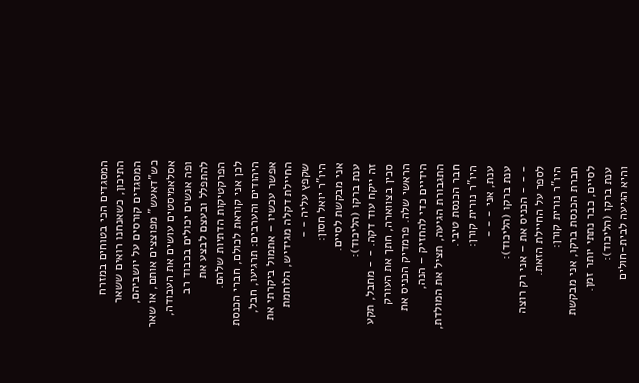המסגדים הכי בטוחים במזרח התיכון, כשאנחנו רואים ששאר המסגדים קורסים על יושביהם, כש"דאעש" מפוצצים אותם, או שאר אסלאמיסטים עושים את העבודה, ופה אנשים יכולים בכבוד רב להתפלל ובעצם לבצע את הפרקטיקות הדתיות שלהם.
לכן אני קוראת לכולם, חברי הכנסת היהודים והערבים: תרגיעו, חבל, אפשר עכשיו – אתמול ביקרתי את החיילת דקלה מגידיש, הלוחמת שקפץ עליה - -
היו"ר יואל חסון:
אני מבקשת לסיים.
ענת ברקו (הליכוד):
זה ייקח עוד דקה. - - מחבל, תקע סכין בצווארה, חתך את העורק הראשי שלה. פרמדיק הכניס את הידיים כדי להחזיק – הנה, התגבורת הגיעה, תציל את המולדת, חבר הכנסת טיבי.
היו"ר נורית קורן:
ענת, אני - - -
ענת ברקו (הליכוד):
- - - הכניס את – אני רק רוצה לספר על החיילת הזאת.
היו"ר נורית קורן:
חברת הכנסת ברקו, אני מבקשת לסיים, כבר נתתי יותר זמן.
ענת ברקו (הליכוד):
והיא הגיעה לבית-חולים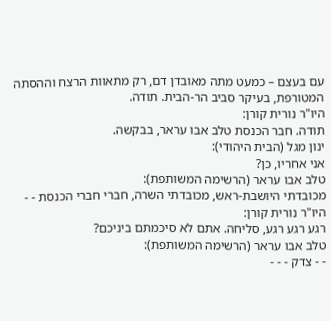עם בעצם – כמעט מתה מאובדן דם, רק מתאוות הרצח וההסתה המטורפת, בעיקר סביב הר-הבית. תודה.
היו"ר נורית קורן:
תודה. חבר הכנסת טלב אבו עראר, בבקשה.
ינון מגל (הבית היהודי):
אני אחריו, כן?
טלב אבו עראר (הרשימה המשותפת):
מכובדתי היושבת-ראש, מכובדתי השרה, חברי חברי הכנסת - -
היו"ר נורית קורן:
רגע רגע רגע, סליחה. אתם לא סיכמתם ביניכם?
טלב אבו עראר (הרשימה המשותפת):
- - צדק - - -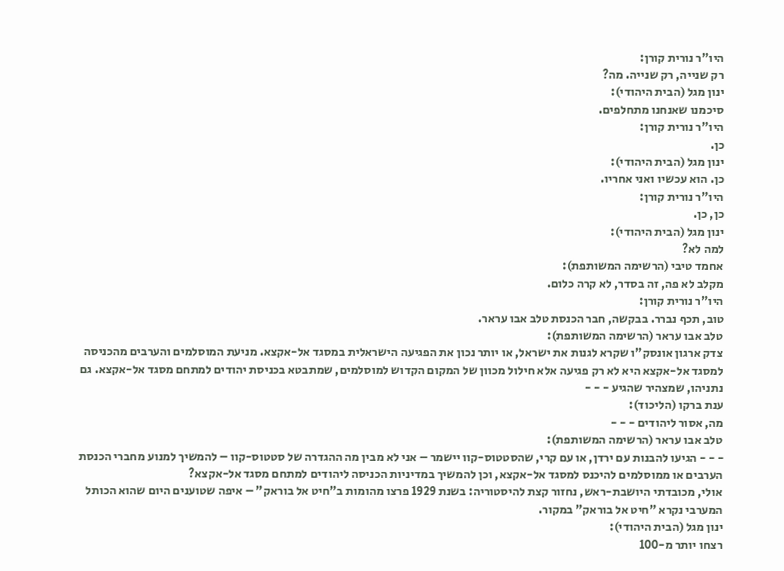היו"ר נורית קורן:
רק שנייה, רק שנייה. מה?
ינון מגל (הבית היהודי):
סיכמנו שאנחנו מתחלפים.
היו"ר נורית קורן:
כן.
ינון מגל (הבית היהודי):
כן. הוא עכשיו ואני אחריו.
היו"ר נורית קורן:
כן, כן.
ינון מגל (הבית היהודי):
למה לא?
אחמד טיבי (הרשימה המשותפת):
מקלב לא פה, זה בסדר, לא קרה כלום.
היו"ר נורית קורן:
טוב, תכף נברר. בבקשה, חבר הכנסת טלב אבו עראר.
טלב אבו עראר (הרשימה המשותפת):
צדק ארגון אונסק"ו שקרא לגנות את ישראל, או יותר נכון את הפגיעה הישראלית במסגד אל-אקצא. מניעת המוסלמים והערבים מהכניסה למסגד אל-אקצא היא לא רק פגיעה אלא חילול מכוון של המקום הקדוש למוסלמים, שמתבטא בכניסת יהודים למתחם מסגד אל-אקצא. גם נתניהו, שמצהיר שהגיע - - -
ענת ברקו (הליכוד):
מה, אסור ליהודים - - -
טלב אבו עראר (הרשימה המשותפת):
- - - הגיעו להבנות עם ירדן, או עם קרי, שהסטטוס-קוו יישמר – אני לא מבין מה ההגדרה של סטטוס-קוו – להמשיך למנוע מחברי הכנסת הערבים או ממוסלמים להיכנס למסגד אל-אקצא, וכן להמשיך במדיניות הכניסה ליהודים למתחם מסגד אל-אקצא?
אולי, מכובדתי היושבת-ראש, נחזור קצת להיסטוריה: בשנת 1929 פרצו מהומות ב"חיט אל בוראק" – איפה שטוענים היום שהוא הכותל המערבי נקרא "חיט אל בוראק" במקור.
ינון מגל (הבית היהודי):
רצחו יותר מ-100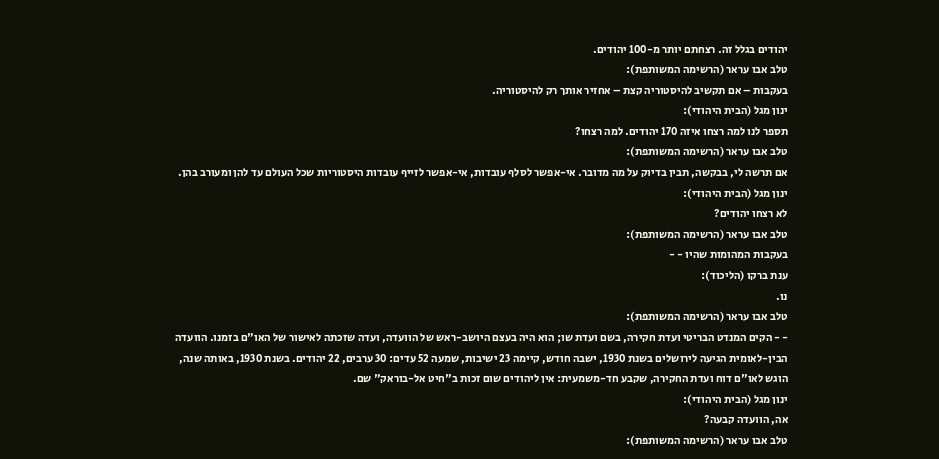יהודים בגלל זה. רצחתם יותר מ-100 יהודים.
טלב אבו עראר (הרשימה המשותפת):
בעקבות – אם תקשיב להיסטוריה קצת – אחזיר אותך רק להיסטוריה.
ינון מגל (הבית היהודי):
תספר לנו למה רצחו איזה 170 יהודים. למה רצחו?
טלב אבו עראר (הרשימה המשותפת):
אם תרשה לי, בבקשה, תבין בדיוק על מה מדובר. אי-אפשר לסלף עובדות, אי-אפשר לזייף עובדות היסטוריות שכל העולם עד להן ומעורב בהן.
ינון מגל (הבית היהודי):
לא רצחו יהודים?
טלב אבו עראר (הרשימה המשותפת):
בעקבות המהומות שהיו - -
ענת ברקו (הליכוד):
נו.
טלב אבו עראר (הרשימה המשותפת):
- - הקים המנדט הבריטי ועדת חקירה, בשם ועדת שו; הוא היה בעצם היושב-ראש של הוועדה, ועדה שזכתה לאישור של האו"ם בזמנו. הוועדה הבין-לאומית הגיעה לירושלים בשנת 1930, ישבה חודש, קיימה 23 ישיבות, שמעה 52 עדים: 30 ערבים, 22 יהודים. בשנת 1930, באותה שנה, הוגש לאו"ם דוח ועדת החקירה, שקבע חד-משמעית: אין ליהודים שום זכות ב"חיט אל-בוראק" שם.
ינון מגל (הבית היהודי):
אה, הוועדה קבעה?
טלב אבו עראר (הרשימה המשותפת):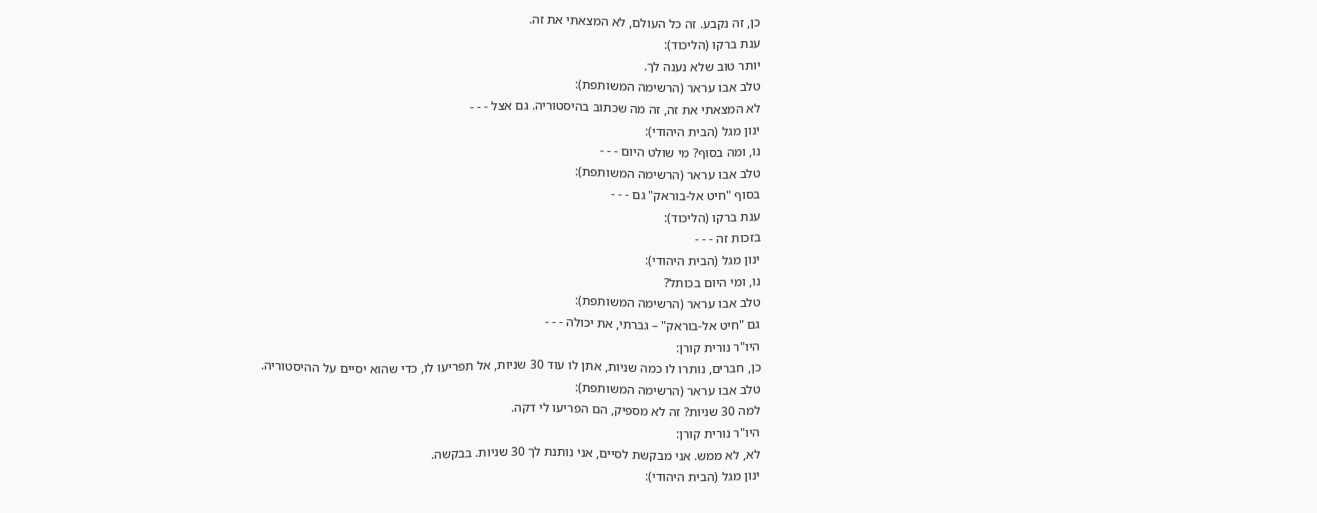כן, זה נקבע. זה כל העולם, לא המצאתי את זה.
ענת ברקו (הליכוד):
יותר טוב שלא נענה לך.
טלב אבו עראר (הרשימה המשותפת):
לא המצאתי את זה, זה מה שכתוב בהיסטוריה. גם אצל - - -
ינון מגל (הבית היהודי):
נו, ומה בסוף? מי שולט היום - - -
טלב אבו עראר (הרשימה המשותפת):
בסוף "חיט אל-בוראק" גם - - -
ענת ברקו (הליכוד):
בזכות זה - - -
ינון מגל (הבית היהודי):
נו, ומי היום בכותל?
טלב אבו עראר (הרשימה המשותפת):
גם "חיט אל-בוראק" – גברתי, את יכולה - - -
היו"ר נורית קורן:
כן, חברים, נותרו לו כמה שניות, אתן לו עוד 30 שניות, אל תפריעו לו, כדי שהוא יסיים על ההיסטוריה.
טלב אבו עראר (הרשימה המשותפת):
למה 30 שניות? זה לא מספיק, הם הפריעו לי דקה.
היו"ר נורית קורן:
לא, לא ממש. אני מבקשת לסיים, אני נותנת לך 30 שניות. בבקשה.
ינון מגל (הבית היהודי):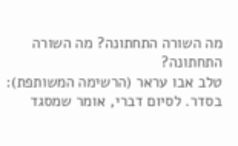מה השורה התחתונה? מה השורה התחתונה?
טלב אבו עראר (הרשימה המשותפת):
בסדר. לסיום דברי, אומר שמסגד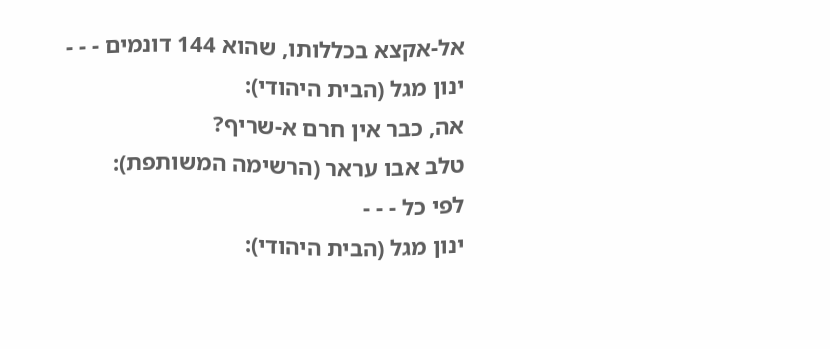אל-אקצא בכללותו, שהוא 144 דונמים - - -
ינון מגל (הבית היהודי):
אה, כבר אין חרם א-שריף?
טלב אבו עראר (הרשימה המשותפת):
לפי כל - - -
ינון מגל (הבית היהודי):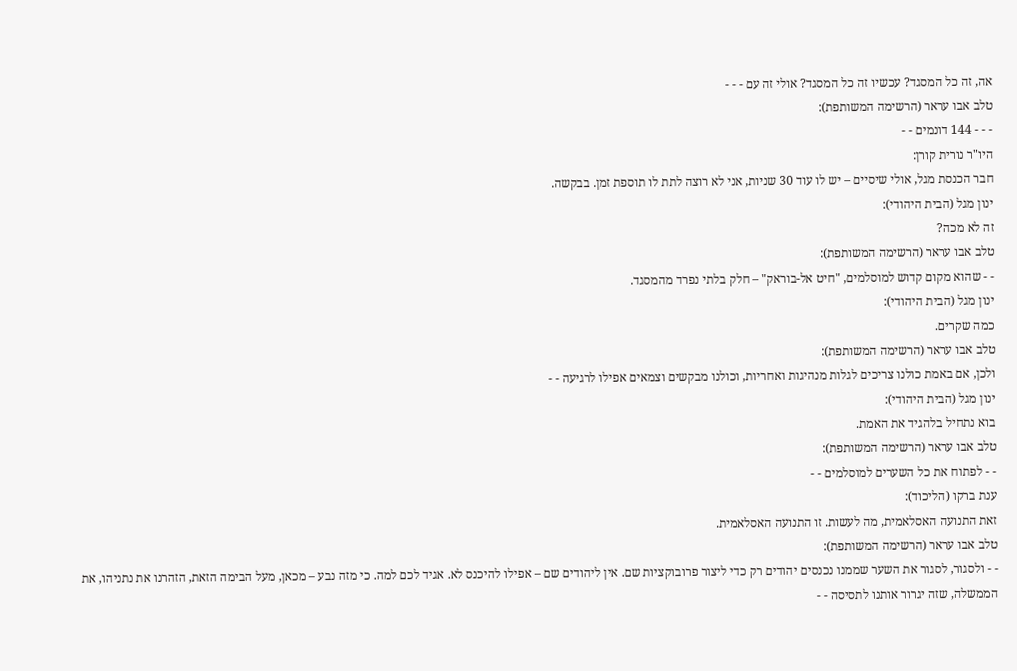אה, זה כל המסגד? עכשיו זה כל המסגד? אולי זה עם - - -
טלב אבו עראר (הרשימה המשותפת):
- - - 144 דונמים - -
היו"ר נורית קורן:
חבר הכנסת מגל, אולי שיסיים – יש לו עוד 30 שניות, אני לא רוצה לתת לו תוספת זמן. בבקשה.
ינון מגל (הבית היהודי):
זה לא מכה?
טלב אבו עראר (הרשימה המשותפת):
- - שהוא מקום קדוש למוסלמים, "חיט אל-בוראק" – חלק בלתי נפרד מהמסגד.
ינון מגל (הבית היהודי):
כמה שקרים.
טלב אבו עראר (הרשימה המשותפת):
ולכן, אם באמת כולנו צריכים לגלות מנהיגות ואחריות, וכולנו מבקשים וצמאים אפילו לרגיעה - -
ינון מגל (הבית היהודי):
בוא נתחיל בלהגיד את האמת.
טלב אבו עראר (הרשימה המשותפת):
- - לפתוח את כל השערים למוסלמים - -
ענת ברקו (הליכוד):
זאת התנועה האסלאמית, מה לעשות. זו התנועה האסלאמית.
טלב אבו עראר (הרשימה המשותפת):
- - ולסגור, לסגור את השער שממנו נכנסים יהודים רק כדי ליצור פרובוקציות שם. אין ליהודים שם – אפילו להיכנס לא. אגיד לכם למה. כי מזה נבע – מכאן, מעל הבימה הזאת, הזהרנו את נתניהו, את הממשלה, שזה יגרור אותנו לתסיסה - -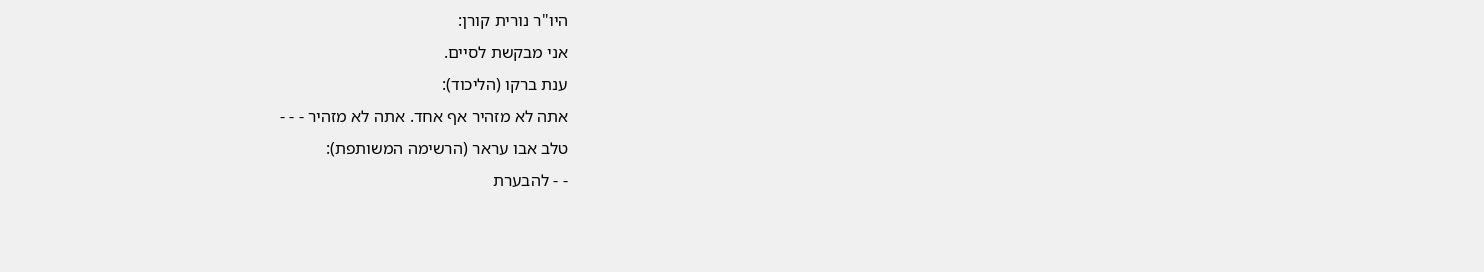היו"ר נורית קורן:
אני מבקשת לסיים.
ענת ברקו (הליכוד):
אתה לא מזהיר אף אחד. אתה לא מזהיר - - -
טלב אבו עראר (הרשימה המשותפת):
- - להבערת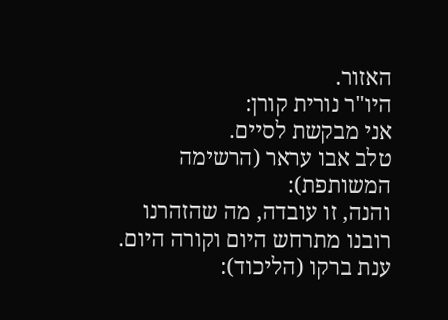האזור.
היו"ר נורית קורן:
אני מבקשת לסיים.
טלב אבו עראר (הרשימה המשותפת):
והנה, זו עובדה, מה שהזהרנו רובנו מתרחש היום וקורה היום.
ענת ברקו (הליכוד):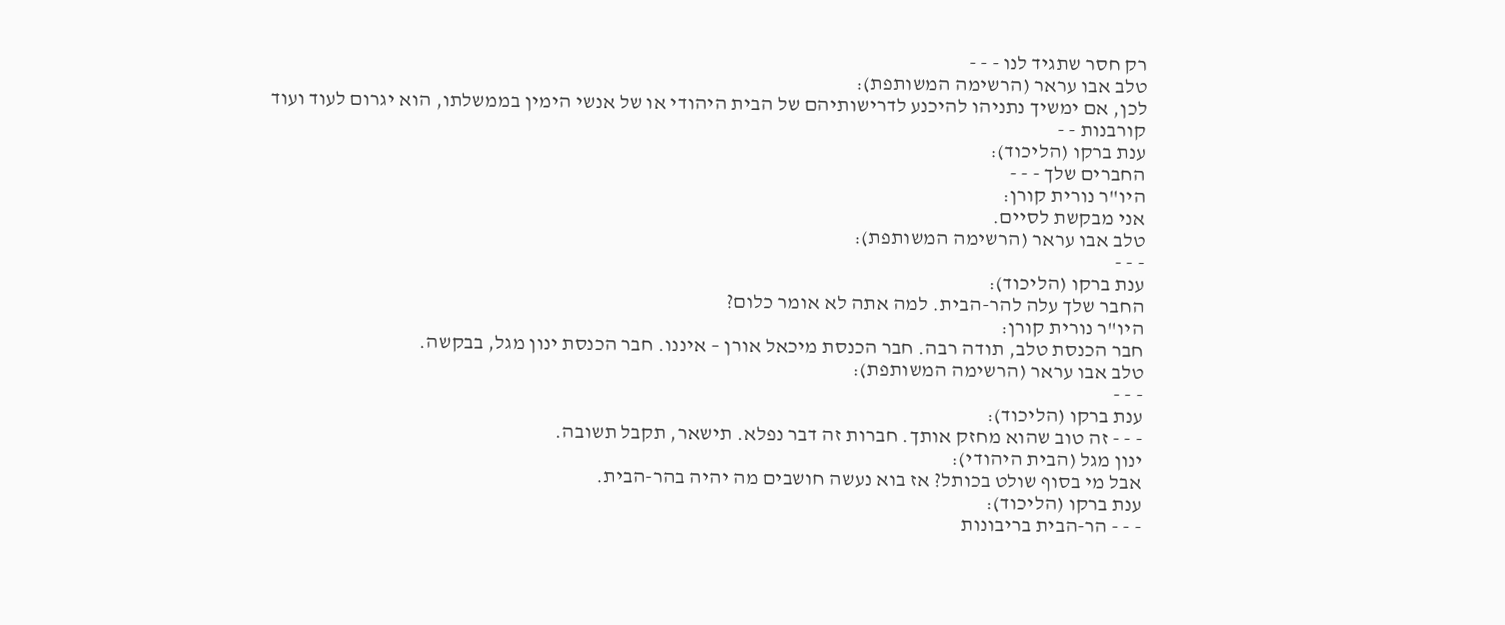רק חסר שתגיד לנו - - -
טלב אבו עראר (הרשימה המשותפת):
לכן, אם ימשיך נתניהו להיכנע לדרישותיהם של הבית היהודי או של אנשי הימין בממשלתו, הוא יגרום לעוד ועוד קורבנות - -
ענת ברקו (הליכוד):
החברים שלך - - -
היו"ר נורית קורן:
אני מבקשת לסיים.
טלב אבו עראר (הרשימה המשותפת):
- - -
ענת ברקו (הליכוד):
החבר שלך עלה להר-הבית. למה אתה לא אומר כלום?
היו"ר נורית קורן:
חבר הכנסת טלב, תודה רבה. חבר הכנסת מיכאל אורן – איננו. חבר הכנסת ינון מגל, בבקשה.
טלב אבו עראר (הרשימה המשותפת):
- - -
ענת ברקו (הליכוד):
- - - זה טוב שהוא מחזק אותך. חברות זה דבר נפלא. תישאר, תקבל תשובה.
ינון מגל (הבית היהודי):
אבל מי בסוף שולט בכותל? אז בוא נעשה חושבים מה יהיה בהר-הבית.
ענת ברקו (הליכוד):
- - - הר-הבית בריבונות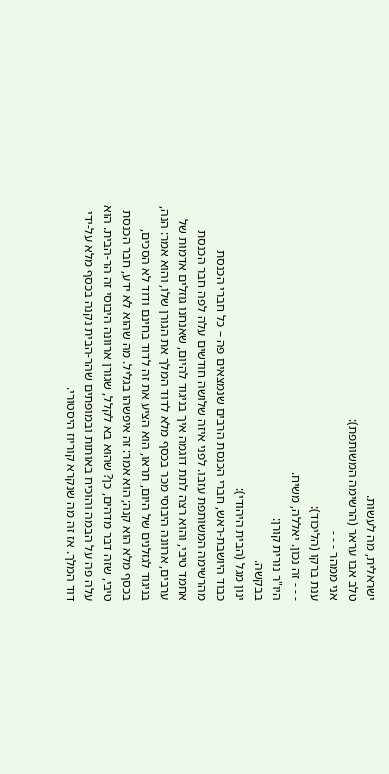ישראלית, מה לעשות.
טלב אבו עראר (הרשימה המשותפת):
אני ממהר - - -
ענת ברקו (הליכוד):
- - - זה נכון. יאללה, משיח.
היו"ר נורית קורן:
בבקשה.
ינון מגל (הבית היהודי):
כבוד היושבת-ראש, חברי הכנסת הרבים שנמצאים פה – כל חברי הכנסת מהרשימה המשותפת עזבו. לפני איזה שלושה חודשים עלה לפה חבר הכנסת אחמד טיבי, והוא רצה לתת דוגמה איך בניגוד להיום, שאנחנו גוזלים אדמות של ערבים, ארוונה היבוסי מכר בכסף מלא לדוד המלך את הגורן שלו, והוא אמר: הנה, בניגוד לגזלנים של היום, תראו, הוא הציע את זה לדוד בחינם ודוד לא הסכים, בכסף מלא הוא קנה; הוא אמר: זה איפשהו בגליל. מה שהוא לא ידע, חבר הכנסת טיבי, שזה דבר מדהים, כן? שהוא בא לקלל, שגורן ארוונה היבוסי זה הר-הבית. הוא עלה פה על הבמה והוכיח באותות ובמופתים שהר-הבית נקנה בכסף מלא על-ידי דוד המלך. אז זה מה שנקרא קוריוז היסטורי.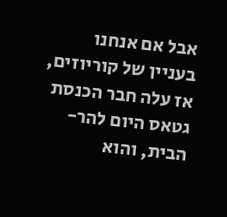אבל אם אנחנו בעניין של קוריוזים, אז עלה חבר הכנסת גטאס היום להר-הבית, והוא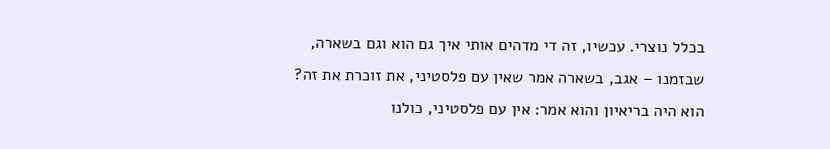בכלל נוצרי. עכשיו, זה די מדהים אותי איך גם הוא וגם בשארה, שבזמנו – אגב, בשארה אמר שאין עם פלסטיני, את זוכרת את זה? הוא היה בריאיון והוא אמר: אין עם פלסטיני, כולנו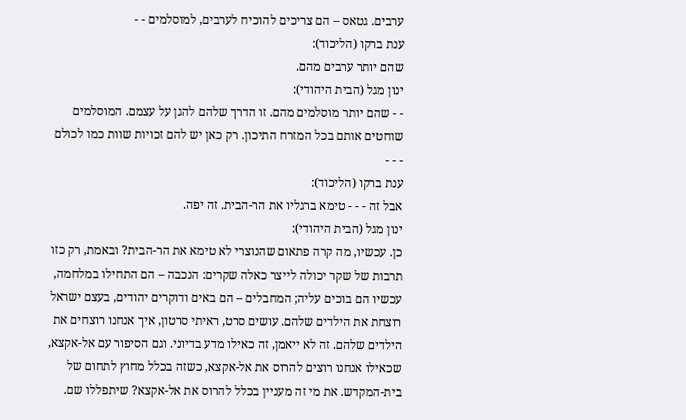ערבים. גטאס – הם צריכים להוכיח לערבים, למוסלמים - -
ענת ברקו (הליכוד):
שהם יותר ערבים מהם.
ינון מגל (הבית היהודי):
- - שהם יותר מוסלמים מהם. זו הדרך שלהם להגן על עצמם. המוסלמים שוחטים אותם בכל המזרח התיכון. רק כאן יש להם זכויות שוות כמו לכולם - - -
ענת ברקו (הליכוד):
אבל זה - - - טימא ברגליו את הר-הבית. זה יפה.
ינון מגל (הבית היהודי):
כן. עכשיו, מה קרה פתאום שהנוצרי לא טימא את הר-הבית? ובאמת, רק כזו תרבות של שקר יכולה לייצר כאלה שקרים: הנכבה – הם התחילו במלחמה, עכשיו הם בוכים עליה; המחבלים – הם באים ודוקרים יהודים, בעצם ישראל רוצחת את הילדים שלהם. עושים סרט, ראיתי סרטון, איך אנחנו רוצחים את הילדים שלהם. זה לא ייאמן, זה כאילו מדע בדיוני. וגם הסיפור עם אל-אקצא, שכאילו אנחנו רוצים להרוס את אל-אקצא, כשזה בכלל מחוץ לתחום של בית-המקדש. את מי זה מעניין בכלל להרוס את אל-אקצא? שיתפללו שם.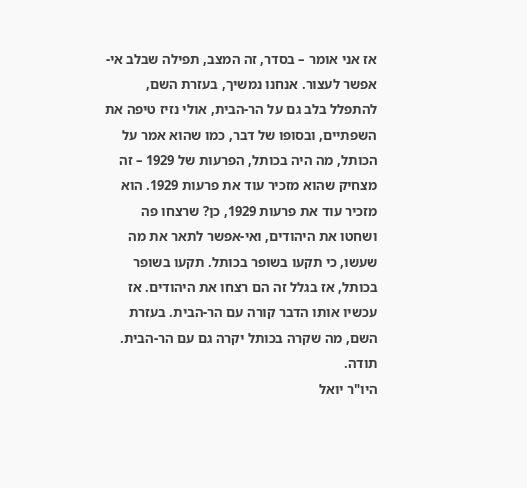אז אני אומר – בסדר, זה המצב, תפילה שבלב אי-אפשר לעצור. אנחנו נמשיך, בעזרת השם, להתפלל בלב גם על הר-הבית, אולי נזיז טיפה את השפתיים, ובסופו של דבר, כמו שהוא אמר על הכותל, מה היה בכותל, הפרעות של 1929 – זה מצחיק שהוא מזכיר עוד את פרעות 1929. הוא מזכיר עוד את פרעות 1929, כן? שרצחו פה ושחטו את היהודים, ואי-אפשר לתאר את מה שעשו, כי תקעו בשופר בכותל. תקעו בשופר בכותל, אז בגלל זה הם רצחו את היהודים. אז עכשיו אותו הדבר קורה עם הר-הבית. בעזרת השם, מה שקרה בכותל יקרה גם עם הר-הבית. תודה.
היו"ר יואל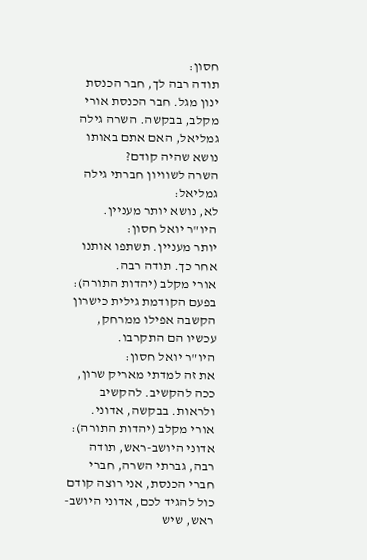חסון:
תודה רבה לך, חבר הכנסת ינון מגל. חבר הכנסת אורי מקלב, בבקשה. השרה גילה גמליאל, האם אתם באותו נושא שהיה קודם?
השרה לשוויון חברתי גילה גמליאל:
לא, נושא יותר מעניין.
היו"ר יואל חסון:
יותר מעניין. תשתפו אותנו אחר כך. תודה רבה.
אורי מקלב (יהדות התורה):
בפעם הקודמת גילית כישרון הקשבה אפילו ממרחק, עכשיו הם התקרבו.
היו"ר יואל חסון:
את זה למדתי מאריק שרון, ככה להקשיב. להקשיב ולראות. בבקשה, אדוני.
אורי מקלב (יהדות התורה):
אדוני היושב-ראש, תודה רבה, גברתי השרה, חברי חברי הכנסת, אני רוצה קודם כול להגיד לכם, אדוני היושב-ראש, שיש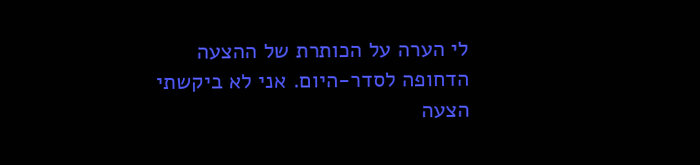לי הערה על הכותרת של ההצעה הדחופה לסדר-היום. אני לא ביקשתי הצעה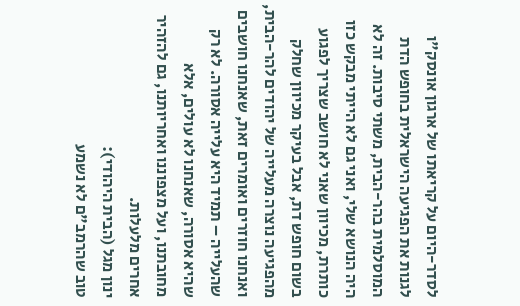לסדר-היום על קריאתו של ארגון אונסק"ו לגנות את הפגיעה הישראלית בחופש הדת המוסלמית בהר-הבית, משתי סיבות. זה לא היה הנושא שלי, ואני גם לא הייתי מבקש כזו כותרת, מכיוון שאני לא חושב שצריך לפגוע בשום חופש דת, אבל בעיקר מכיוון שחלק מהפגיעה נוצרה מעלייה של יהודים להר-הבית, ואנחנו חוזרים ואומרים זאת, שאנחנו חושבים שהעלייה – תמיד היא עלייה אסורה. לא רק שהיא אסורה, שאנחנו לא עולים, אלא מחובתנו, ועל מצפוננו ואחריותנו, גם להזהיר אחרים מלעלות.
ינון מגל (הבית היהודי):
טוב שהרמב"ם לא נשמע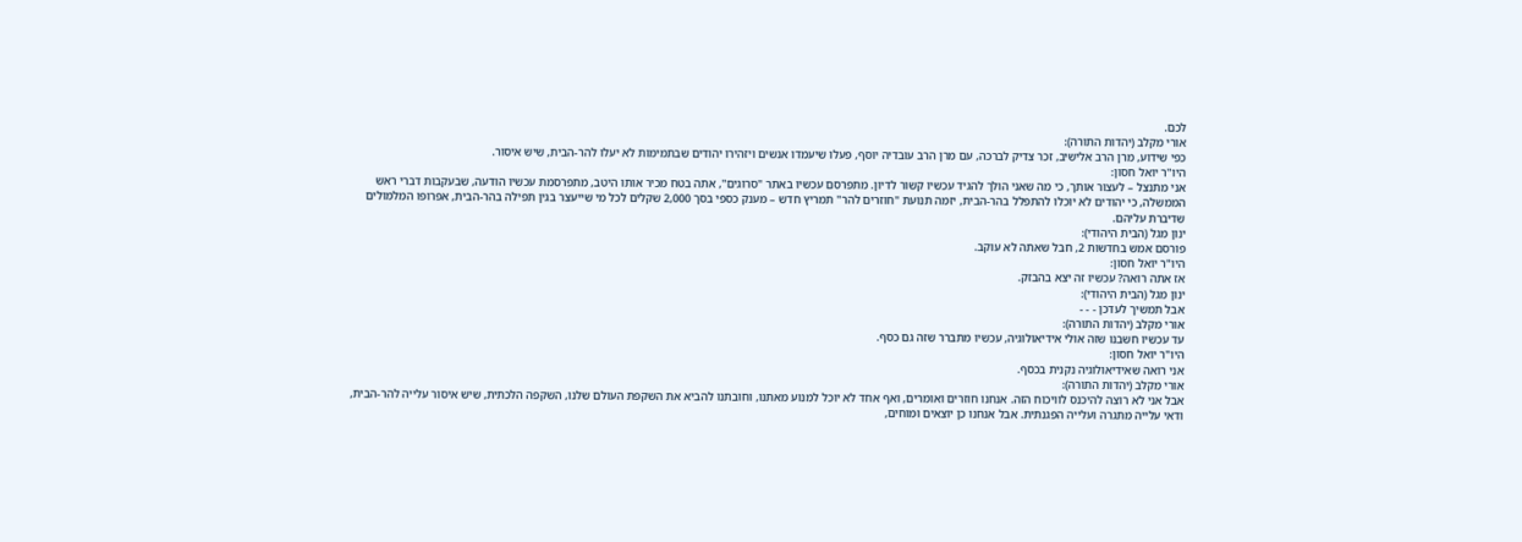לכם.
אורי מקלב (יהדות התורה):
כפי שידוע, מרן הרב אלישיב, זכר צדיק לברכה, עם מרן הרב עובדיה יוסף, פעלו שיעמדו אנשים ויזהירו יהודים שבתמימות לא יעלו להר-הבית, שיש איסור.
היו"ר יואל חסון:
אני מתנצל – לעצור אותך, כי מה שאני הולך להגיד עכשיו קשור לדיון. מתפרסם עכשיו באתר "סרוגים", אתה בטח מכיר אותו היטב, מתפרסמת עכשיו הודעה, שבעקבות דברי ראש הממשלה, כי יהודים לא יוכלו להתפלל בהר-הבית, יזמה תנועת "חוזרים להר" תמריץ חדש – מענק כספי בסך 2,000 שקלים לכל מי שייעצר בגין תפילה בהר-הבית, אפרופו המלמולים שדיברת עליהם.
ינון מגל (הבית היהודי):
פורסם אמש בחדשות 2, חבל שאתה לא עוקב.
היו"ר יואל חסון:
אז אתה רואה? עכשיו זה יצא בהבזק.
ינון מגל (הבית היהודי):
אבל תמשיך לעדכן - - -
אורי מקלב (יהדות התורה):
עד עכשיו חשבנו שזה אולי אידיאולוגיה, עכשיו מתברר שזה גם כסף.
היו"ר יואל חסון:
אני רואה שאידיאולוגיה נקנית בכסף.
אורי מקלב (יהדות התורה):
אבל אני לא רוצה להיכנס לוויכוח הזה. אנחנו חוזרים ואומרים, ואף אחד לא יוכל למנוע מאתנו, וחובתנו להביא את השקפת העולם שלנו, השקפה הלכתית, שיש איסור עלייה להר-הבית, ודאי עלייה מתגרה ועלייה הפגנתית. אבל אנחנו כן יוצאים ומוחים,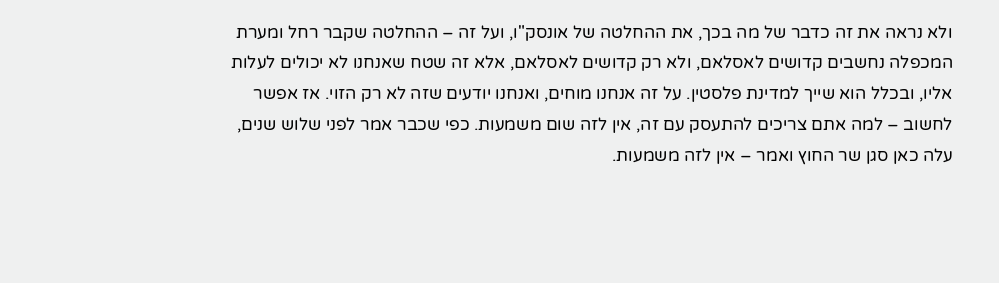ולא נראה את זה כדבר של מה בכך, את ההחלטה של אונסק"ו, ועל זה – ההחלטה שקבר רחל ומערת המכפלה נחשבים קדושים לאסלאם, ולא רק קדושים לאסלאם, אלא זה שטח שאנחנו לא יכולים לעלות אליו, ובכלל הוא שייך למדינת פלסטין. על זה אנחנו מוחים, ואנחנו יודעים שזה לא רק הזוי. אז אפשר לחשוב – למה אתם צריכים להתעסק עם זה, אין לזה שום משמעות. כפי שכבר אמר לפני שלוש שנים, עלה כאן סגן שר החוץ ואמר – אין לזה משמעות.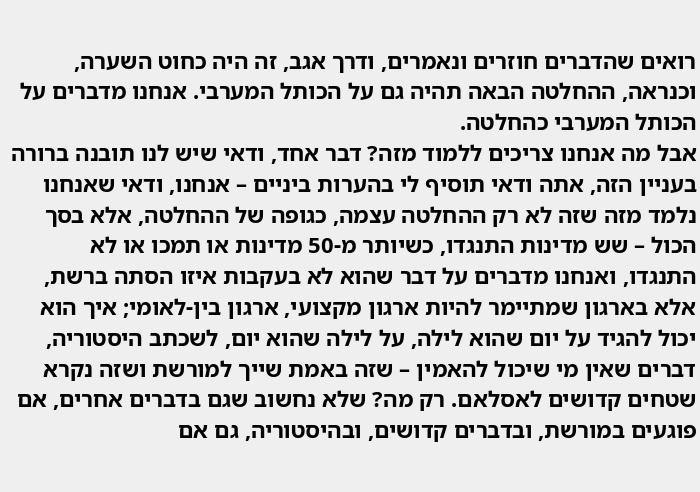רואים שהדברים חוזרים ונאמרים, ודרך אגב, זה היה כחוט השערה, וכנראה, ההחלטה הבאה תהיה גם על הכותל המערבי. אנחנו מדברים על הכותל המערבי כהחלטה.
אבל מה אנחנו צריכים ללמוד מזה? דבר אחד, ודאי שיש לנו תובנה ברורה בעניין הזה, אתה ודאי תוסיף לי בהערות ביניים – אנחנו, ודאי שאנחנו נלמד מזה שזה לא רק ההחלטה עצמה, כגופה של ההחלטה, אלא בסך הכול – שש מדינות התנגדו, כשיותר מ-50 מדינות או תמכו או לא התנגדו, ואנחנו מדברים על דבר שהוא לא בעקבות איזו הסתה ברשת, אלא בארגון שמתיימר להיות ארגון מקצועי, ארגון בין-לאומי; איך הוא יכול להגיד על יום שהוא לילה, על לילה שהוא יום, לשכתב היסטוריה, דברים שאין מי שיכול להאמין – שזה באמת שייך למורשת ושזה נקרא שטחים קדושים לאסלאם. רק מה? שלא נחשוב שגם בדברים אחרים, אם פוגעים במורשת, ובדברים קדושים, ובהיסטוריה, גם אם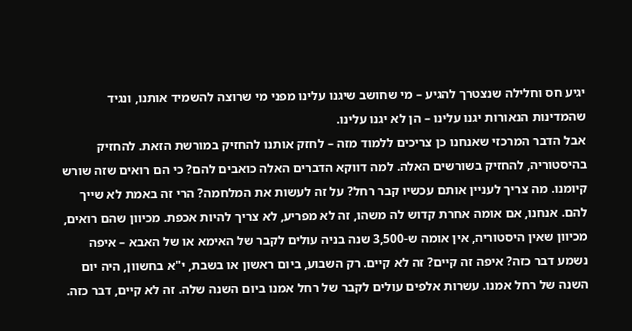יגיע חס וחלילה שנצטרך להגיע – מי שחושב שיגנו עלינו מפני מי שרוצה להשמיד אותנו, ונגיד שהמדינות הנאורות יגנו עלינו – הן לא יגנו עלינו.
אבל הדבר המרכזי שאנחנו כן צריכים ללמוד מזה – לחזק אותנו להחזיק במורשת הזאת. להחזיק בהיסטוריה, להחזיק בשורשים האלה. למה דווקא הדברים האלה כואבים להם? כי הם רואים שזה שורש קיומנו. מה צריך לעניין אותם עכשיו קבר רחל? על זה לעשות את המלחמה? הרי זה באמת לא שייך להם. אנחנו, אם אומה אחרת קדוש לה משהו, זה לא מפריע, לא צריך להיות אכפת. מכיוון שהם רואים, מכיוון שאין היסטוריה, אין אומה ש-3,500 שנה בניה עולים לקבר של האימא או של האבא – איפה נשמע דבר כזה? איפה זה קיים? זה לא קיים. רק השבוע, ביום ראשון או בשבת, י"א בחשוון, היה יום השנה של רחל אמנו. עשרות אלפים עולים לקבר של רחל אמנו ביום השנה שלה. זה לא קיים, דבר כזה.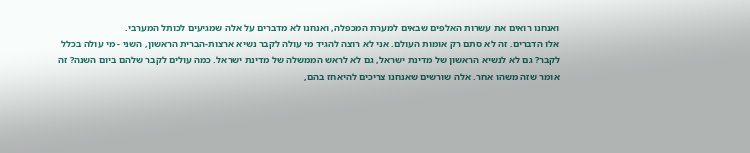ואנחנו רואים את עשרות האלפים שבאים למערת המכפלה, ואנחנו לא מדברים על אלה שמגיעים לכותל המערבי.
אלו הדברים. זה לא סתם רק אומות העולם. אני לא רוצה להגיד מי עולה לקבר נשיא ארצות-הברית הראשון, השני - מי עולה בכלל לקבר? גם לא לנשיא הראשון של מדינת ישראל, גם לא לראש הממשלה של מדינת ישראל. כמה עולים לקבר שלהם ביום השנה? זה אומר שזה משהו אחר. אלה שורשים שאנחנו צריכים להיאחז בהם,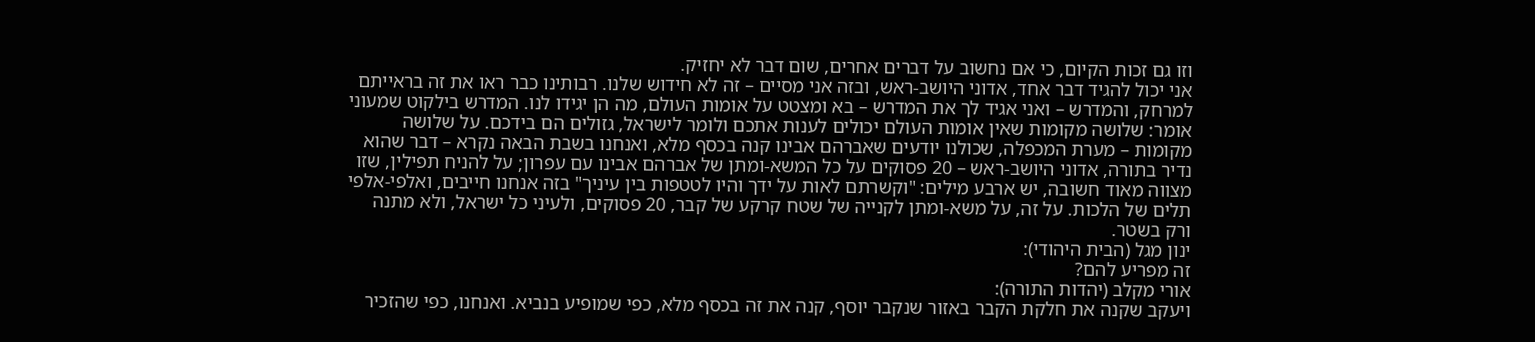וזו גם זכות הקיום, כי אם נחשוב על דברים אחרים, שום דבר לא יחזיק.
אני יכול להגיד דבר אחד, אדוני היושב-ראש, ובזה אני מסיים – זה לא חידוש שלנו. רבותינו כבר ראו את זה בראייתם למרחק, והמדרש – ואני אגיד לך את המדרש – בא ומצטט על אומות העולם, מה הן יגידו לנו. המדרש בילקוט שמעוני אומר: שלושה מקומות שאין אומות העולם יכולים לענות אתכם ולומר לישראל, גזולים הם בידכם. על שלושה מקומות – מערת המכפלה, שכולנו יודעים שאברהם אבינו קנה בכסף מלא, ואנחנו בשבת הבאה נקרא – דבר שהוא נדיר בתורה, אדוני היושב-ראש – 20 פסוקים על כל המשא-ומתן של אברהם אבינו עם עפרון; על להניח תפילין, שזו מצווה מאוד חשובה, יש ארבע מילים: "וקשרתם לאות על ידך והיו לטטפות בין עיניך" בזה אנחנו חייבים, ואלפי-אלפי תלים של הלכות. על זה, על משא-ומתן לקנייה של שטח קרקע של קבר, 20 פסוקים, ולעיני כל ישראל, ולא מתנה ורק בשטר.
ינון מגל (הבית היהודי):
זה מפריע להם?
אורי מקלב (יהדות התורה):
ויעקב שקנה את חלקת הקבר באזור שנקבר יוסף, קנה את זה בכסף מלא, כפי שמופיע בנביא. ואנחנו, כפי שהזכיר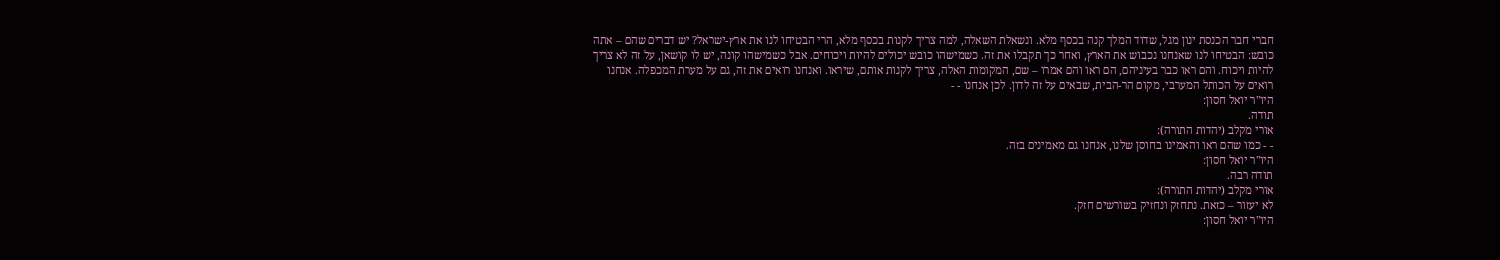חברי חבר הכנסת ינון מגל, שדוד המלך קנה בכסף מלא. ונשאלת השאלה, למה צריך לקנות בכסף מלא, הרי הבטיחו לנו את ארץ-ישראל? יש דברים שהם – אתה כובש: הבטיחו לנו שאנחנו נכבוש את הארץ, ואחר כך תקבלו את זה. כשמישהו כובש יכולים להיות ויכוחים. אבל כשמישהו קונה, יש לו קושאן, על זה לא צריך להיות ויכוח. והם ראו כבר בעיניהם, הם ראו והם אמרו – שם, המקומות האלה, צריך לקנות אותם, שיראו. ואנחנו רואים את זה, גם על מערת המכפלה. אנחנו רואים על הכותל המערבי, מקום הר-הבית, שבאים על זה לדון. לכן אנחנו - -
היו"ר יואל חסון:
תודה.
אורי מקלב (יהדות התורה):
- - כמו שהם ראו והאמינו בחוסן שלנו, אנחנו גם מאמינים בזה.
היו"ר יואל חסון:
תודה רבה.
אורי מקלב (יהדות התורה):
לא יעזור – כזאת. נתחזק ונחזיק בשורשים חזק.
היו"ר יואל חסון: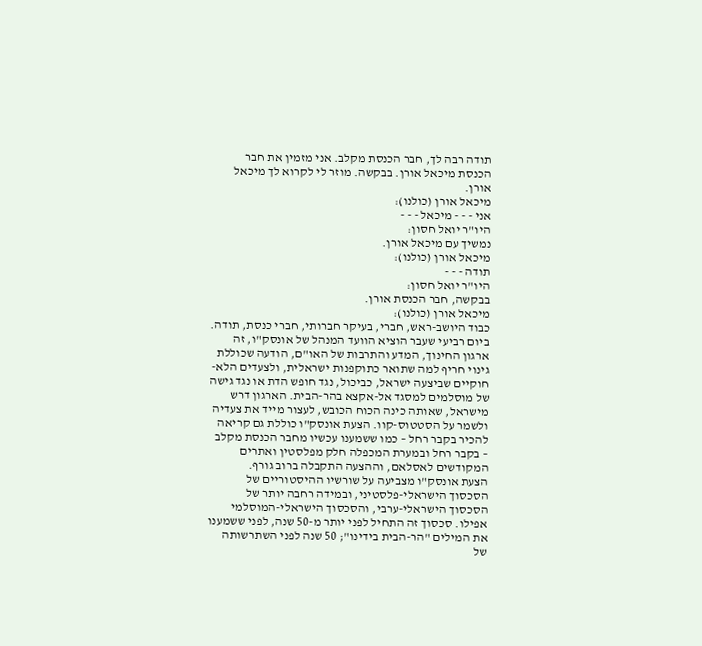תודה רבה לך, חבר הכנסת מקלב. אני מזמין את חבר הכנסת מיכאל אורן. בבקשה. מוזר לי לקרוא לך מיכאל אורן.
מיכאל אורן (כולנו):
אני - - - מיכאל - - -
היו"ר יואל חסון:
נמשיך עם מיכאל אורן.
מיכאל אורן (כולנו):
תודה - - -
היו"ר יואל חסון:
בבקשה, חבר הכנסת אורן.
מיכאל אורן (כולנו):
כבוד היושב-ראש, חברי, בעיקר חברותי, חברי כנסת, תודה. ביום רביעי שעבר הוציא הוועד המנהל של אונסק"ו, זה ארגון החינוך, המדע והתרבות של האו"ם, הודעה שכוללת גינוי חריף למה שתואר כתוקפנות ישראלית, ולצעדים הלא-חוקיים שביצעה ישראל, כביכול, נגד חופש הדת או נגד גישה של מוסלמים למסגד אל-אקצא בהר-הבית. הארגון דרש מישראל, שאותה כינה הכוח הכובש, לעצור מייד את צעדיה ולשמר על הסטטוס-קוו. הצעת אונסק"ו כוללת גם קריאה להכיר בקבר רחל – כמו ששמענו עכשיו מחבר הכנסת מקלב – בקבר רחל ובמערת המכפלה חלק מפלסטין ואתרים המקודשים לאסלאם, וההצעה התקבלה ברוב גורף.
הצעת אונסק"ו מצביעה על שורשיו ההיסטוריים של הסכסוך הישראלי-פלסטיני, ובמידה רחבה יותר של הסכסוך הישראלי-ערבי, והסכסוך הישראלי-המוסלמי אפילו. סכסוך זה התחיל לפני יותר מ-50 שנה, לפני ששמענו את המילים "הר-הבית בידינו"; 50 שנה לפני השתרשותה של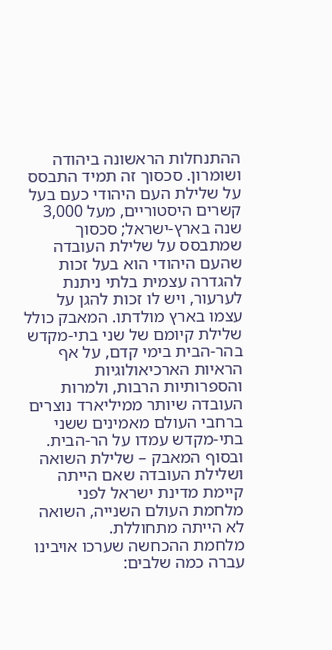ההתנחלות הראשונה ביהודה ושומרון. סכסוך זה תמיד התבסס על שלילת העם היהודי כעם בעל קשרים היסטוריים, מעל 3,000 שנה בארץ-ישראל; סכסוך שמתבסס על שלילת העובדה שהעם היהודי הוא בעל זכות להגדרה עצמית בלתי ניתנת לערעור, ויש לו זכות להגן על עצמו בארץ מולדתו. המאבק כולל שלילת קיומם של שני בתי-מקדש בהר-הבית בימי קדם, על אף הראיות הארכיאולוגיות והספרותיות הרבות, ולמרות העובדה שיותר ממיליארד נוצרים ברחבי העולם מאמינים ששני בתי-מקדש עמדו על הר-הבית. ובסוף המאבק – שלילת השואה ושלילת העובדה שאם הייתה קיימת מדינת ישראל לפני מלחמת העולם השנייה, השואה לא הייתה מתחוללת.
מלחמת ההכחשה שערכו אויבינו עברה כמה שלבים: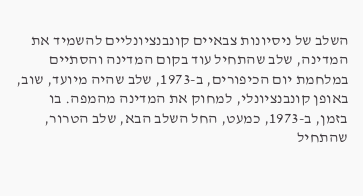השלב של ניסיונות צבאיים קונבנציונליים להשמיד את המדינה, שלב שהתחיל עוד בקום המדינה והסתיים במלחמת יום הכיפורים, ב-1973, שלב שהיה מיועד, שוב, באופן קונבנציונלי, למחוק את המדינה מהמפה. בו בזמן, ב-1973, כמעט, החל השלב הבא, שלב הטרור, שהתחיל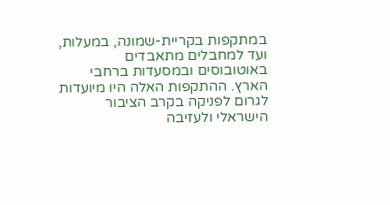במתקפות בקריית-שמונה, במעלות, ועד למחבלים מתאבדים באוטובוסים ובמסעדות ברחבי הארץ. ההתקפות האלה היו מיועדות לגרום לפניקה בקרב הציבור הישראלי ולעזיבה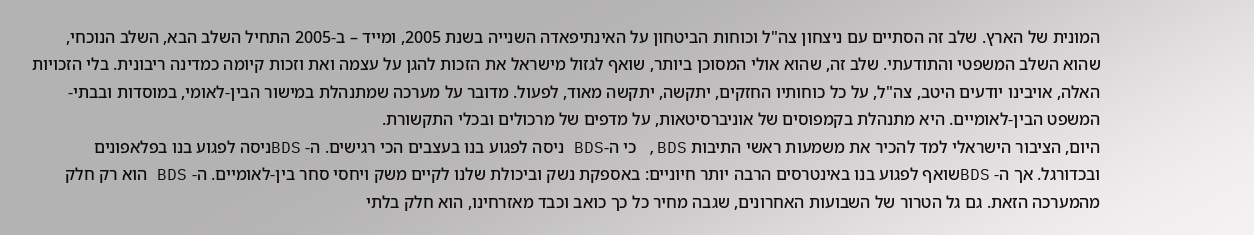המונית של הארץ. שלב זה הסתיים עם ניצחון צה"ל וכוחות הביטחון על האינתיפאדה השנייה בשנת 2005, ומייד – ב-2005 התחיל השלב הבא, השלב הנוכחי, שהוא השלב המשפטי והתודעתי. שלב זה, שהוא אולי המסוכן ביותר, שואף לגזול מישראל את הזכות להגן על עצמה ואת וזכות קיומה כמדינה ריבונית. בלי הזכויות האלה, אויבינו יודעים היטב, צה"ל, על כל כוחותיו החזקים, יתקשה, יתקשה מאוד, לפעול. מדובר על מערכה שמתנהלת במישור הבין-לאומי, במוסדות ובבתי-המשפט הבין-לאומיים. היא מתנהלת בקמפוסים של אוניברסיטאות, על מדפים של מרכולים ובכלי התקשורת.
היום, הציבור הישראלי למד להכיר את משמעות ראשי התיבות BDS, כי ה-BDS ניסה לפגוע בנו בעצבים הכי רגישים. ה- BDSניסה לפגוע בנו בפלאפונים ובכדורגל. אך ה- BDSשואף לפגוע בנו באינטרסים הרבה יותר חיוניים: באספקת נשק וביכולת שלנו לקיים משק ויחסי סחר בין-לאומיים. ה- BDS הוא רק חלק מהמערכה הזאת. גם גל הטרור של השבועות האחרונים, שגבה מחיר כל כך כואב וכבד מאזרחינו, הוא חלק בלתי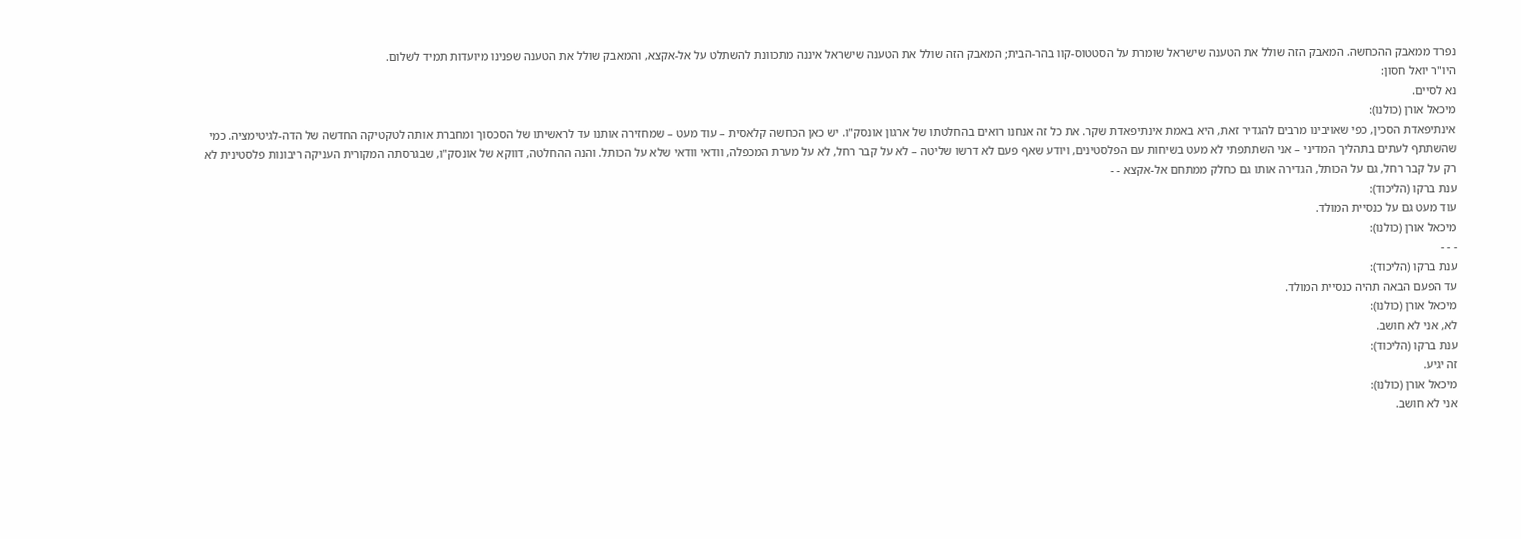נפרד ממאבק ההכחשה. המאבק הזה שולל את הטענה שישראל שומרת על הסטטוס-קוו בהר-הבית; המאבק הזה שולל את הטענה שישראל איננה מתכוונת להשתלט על אל-אקצא, והמאבק שולל את הטענה שפנינו מיועדות תמיד לשלום.
היו"ר יואל חסון:
נא לסיים.
מיכאל אורן (כולנו):
אינתיפאדת הסכין, כפי שאויבינו מרבים להגדיר זאת, היא באמת אינתיפאדת שקר. את כל זה אנחנו רואים בהחלטתו של ארגון אונסק"ו. יש כאן הכחשה קלאסית – עוד מעט – שמחזירה אותנו עד לראשיתו של הסכסוך ומחברת אותה לטקטיקה החדשה של הדה-לגיטימציה. כמי שהשתתף לעתים בתהליך המדיני – אני השתתפתי לא מעט בשיחות עם הפלסטינים, ויודע שאף פעם לא דרשו שליטה – לא על קבר רחל, לא על מערת המכפלה, וודאי וודאי שלא על הכותל. והנה ההחלטה, דווקא של אונסק"ו, שבגרסתה המקורית העניקה ריבונות פלסטינית לא רק על קבר רחל, גם על הכותל, הגדירה אותו גם כחלק ממתחם אל-אקצא - -
ענת ברקו (הליכוד):
עוד מעט גם על כנסיית המולד.
מיכאל אורן (כולנו):
- - -
ענת ברקו (הליכוד):
עד הפעם הבאה תהיה כנסיית המולד.
מיכאל אורן (כולנו):
לא, אני לא חושב.
ענת ברקו (הליכוד):
זה יגיע.
מיכאל אורן (כולנו):
אני לא חושב.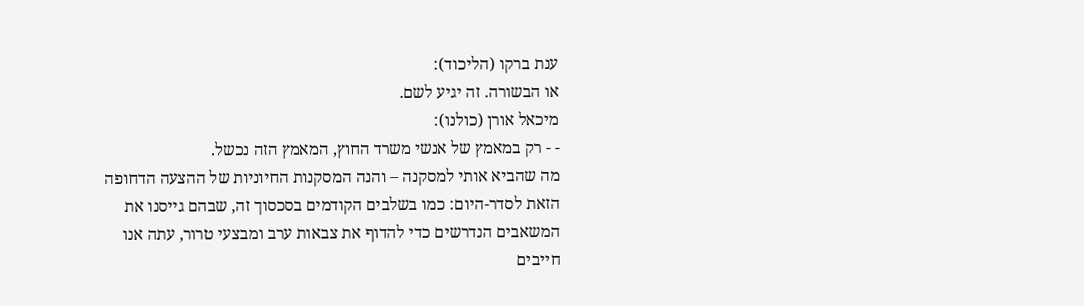ענת ברקו (הליכוד):
או הבשורה. זה יגיע לשם.
מיכאל אורן (כולנו):
- - רק במאמץ של אנשי משרד החוץ, המאמץ הזה נכשל.
מה שהביא אותי למסקנה – והנה המסקנות החיוניות של ההצעה הדחופה הזאת לסדר-היום: כמו בשלבים הקודמים בסכסוך זה, שבהם גייסנו את המשאבים הנדרשים כדי להדוף את צבאות ערב ומבצעי טרור, עתה אנו חייבים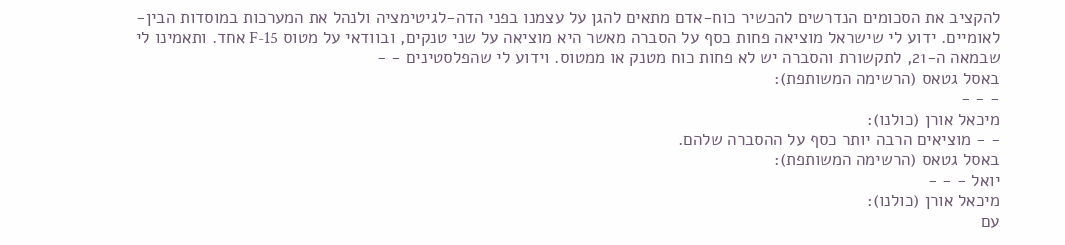להקציב את הסכומים הנדרשים להכשיר כוח-אדם מתאים להגן על עצמנו בפני הדה-לגיטימציה ולנהל את המערכות במוסדות הבין-לאומיים. ידוע לי שישראל מוציאה פחות כסף על הסברה מאשר היא מוציאה על שני טנקים, ובוודאי על מטוס F-15 אחד. ותאמינו לי שבמאה ה-21, לתקשורת והסברה יש לא פחות כוח מטנק או ממטוס. וידוע לי שהפלסטינים - -
באסל גטאס (הרשימה המשותפת):
- - -
מיכאל אורן (כולנו):
- - מוציאים הרבה יותר כסף על ההסברה שלהם.
באסל גטאס (הרשימה המשותפת):
יואל - - -
מיכאל אורן (כולנו):
עם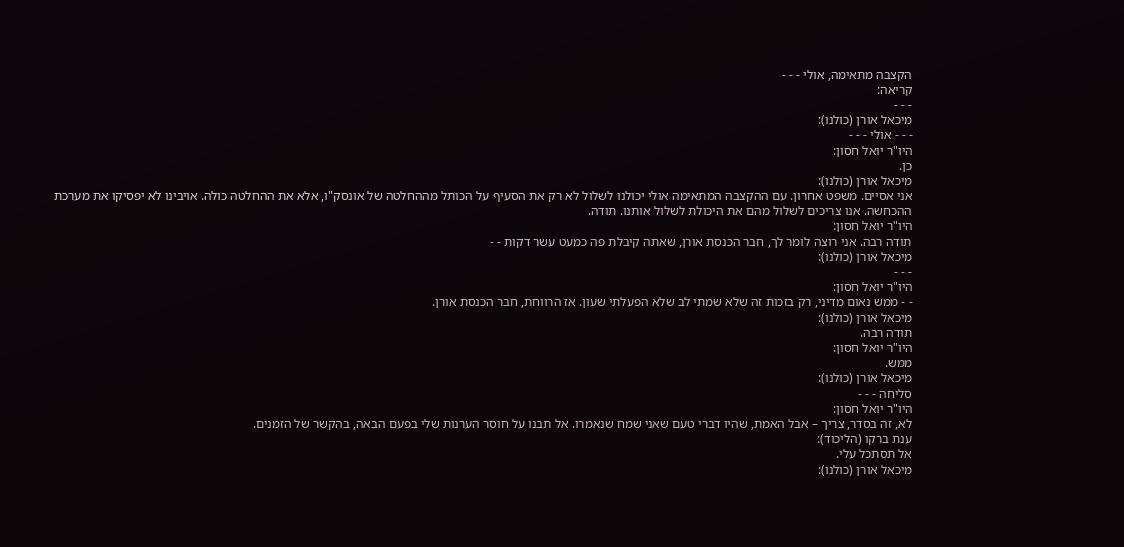הקצבה מתאימה, אולי - - -
קריאה:
- - -
מיכאל אורן (כולנו):
- - - אולי - - -
היו"ר יואל חסון:
כן.
מיכאל אורן (כולנו):
אני אסיים. משפט אחרון. עם ההקצבה המתאימה אולי יכולנו לשלול לא רק את הסעיף על הכותל מההחלטה של אונסק"ו, אלא את ההחלטה כולה. אויבינו לא יפסיקו את מערכת ההכחשה. אנו צריכים לשלול מהם את היכולת לשלול אותנו. תודה.
היו"ר יואל חסון:
תודה רבה. אני רוצה לומר לך, חבר הכנסת אורן, שאתה קיבלת פה כמעט עשר דקות - -
מיכאל אורן (כולנו):
- - -
היו"ר יואל חסון:
- - ממש נאום מדיני, רק בזכות זה שלא שמתי לב שלא הפעלתי שעון. אז הרווחת, חבר הכנסת אורן.
מיכאל אורן (כולנו):
תודה רבה.
היו"ר יואל חסון:
ממש.
מיכאל אורן (כולנו):
סליחה - - -
היו"ר יואל חסון:
לא, זה בסדר, צריך – אבל האמת, שהיו דברי טעם שאני שמח שנאמרו. אל תבנו על חוסר הערנות שלי בפעם הבאה, בהקשר של הזמנים.
ענת ברקו (הליכוד):
אל תסתכל עלי.
מיכאל אורן (כולנו):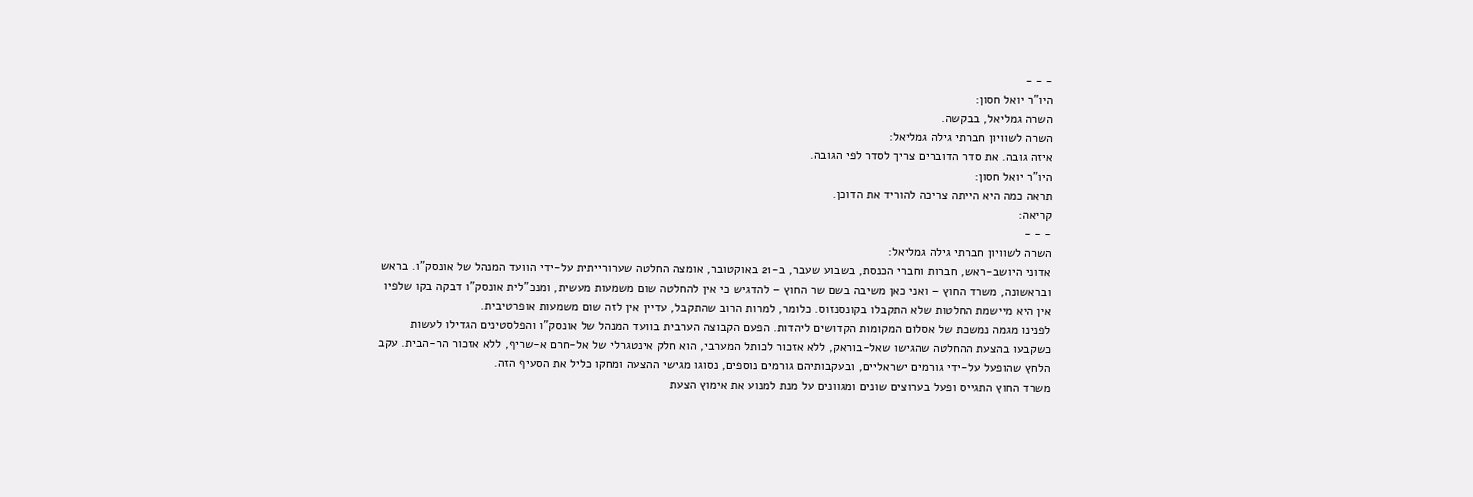- - -
היו"ר יואל חסון:
השרה גמליאל, בבקשה.
השרה לשוויון חברתי גילה גמליאל:
איזה גובה. את סדר הדוברים צריך לסדר לפי הגובה.
היו"ר יואל חסון:
תראה כמה היא הייתה צריכה להוריד את הדוכן.
קריאה:
- - -
השרה לשוויון חברתי גילה גמליאל:
אדוני היושב-ראש, חברות וחברי הכנסת, בשבוע שעבר, ב-21 באוקטובר, אומצה החלטה שערורייתית על-ידי הוועד המנהל של אונסק"ו. בראש ובראשונה, משרד החוץ – ואני כאן משיבה בשם שר החוץ – להדגיש כי אין להחלטה שום משמעות מעשית, ומנכ"לית אונסק"ו דבקה בקו שלפיו אין היא מיישמת החלטות שלא התקבלו בקונסנזוס. כלומר, למרות הרוב שהתקבל, עדיין אין לזה שום משמעות אופרטיבית.
לפנינו מגמה נמשכת של אסלום המקומות הקדושים ליהדות. הפעם הקבוצה הערבית בוועד המנהל של אונסק"ו והפלסטינים הגדילו לעשות כשקבעו בהצעת ההחלטה שהגישו שאל-בוראק, ללא אזכור לכותל המערבי, הוא חלק אינטגרלי של אל-חרם א-שריף, ללא אזכור הר-הבית. עקב הלחץ שהופעל על-ידי גורמים ישראליים, ובעקבותיהם גורמים נוספים, נסוגו מגישי ההצעה ומחקו כליל את הסעיף הזה.
משרד החוץ התגייס ופעל בערוצים שונים ומגוונים על מנת למנוע את אימוץ הצעת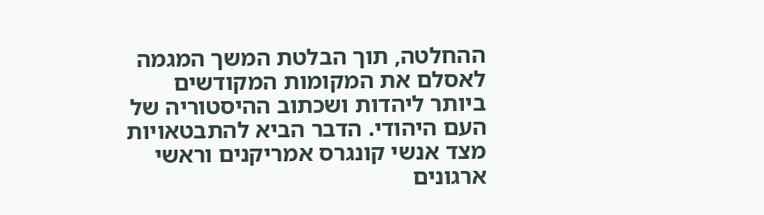ההחלטה, תוך הבלטת המשך המגמה לאסלם את המקומות המקודשים ביותר ליהדות ושכתוב ההיסטוריה של העם היהודי. הדבר הביא להתבטאויות מצד אנשי קונגרס אמריקנים וראשי ארגונים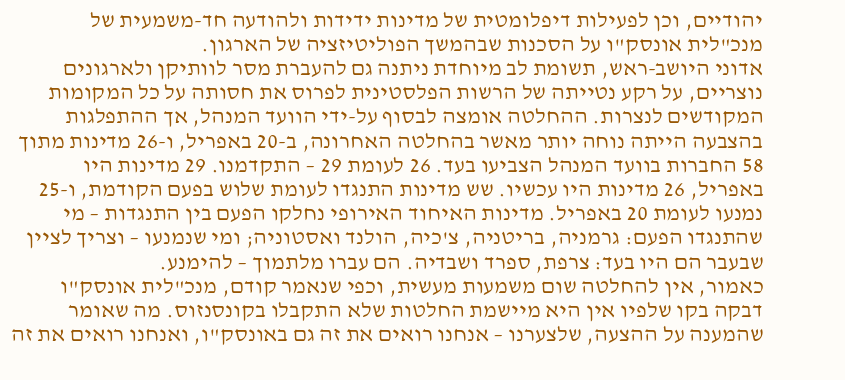יהודיים, וכן לפעילות דיפלומטית של מדינות ידידות ולהודעה חד-משמעית של מנכ"לית אונסק"ו על הסכנות שבהמשך הפוליטיזציה של הארגון.
אדוני היושב-ראש, תשומת לב מיוחדת ניתנה גם להעברת מסר לוותיקן ולארגונים נוצריים, על רקע נטייתה של הרשות הפלסטינית לפרוס את חסותה על כל המקומות המקודשים לנצרות. ההחלטה אומצה לבסוף על-ידי הוועד המנהל, אך ההתפלגות בהצבעה הייתה נוחה יותר מאשר בהחלטה האחרונה, ב-20 באפריל, ו-26 מדינות מתוך 58 החברות בוועד המנהל הצביעו בעד. 26 לעומת 29 – התקדמנו. 29 מדינות היו באפריל, 26 מדינות היו עכשיו. שש מדינות התנגדו לעומת שלוש בפעם הקודמת, ו-25 נמנעו לעומת 20 באפריל. מדינות האיחוד האירופי נחלקו הפעם בין התנגדות – מי שהתנגדו הפעם: גרמניה, בריטניה, צ'כיה, הולנד ואסטוניה; ומי שנמנעו – וצריך לציין שבעבר הם היו בעד: צרפת, ספרד ושבדיה. הם עברו מלתמוך – להימנע.
כאמור, אין להחלטה שום משמעות מעשית, וכפי שנאמר קודם, מנכ"לית אונסק"ו דבקה בקו שלפיו אין היא מיישמת החלטות שלא התקבלו בקונסנזוס. מה שאומר שהמענה על ההצעה, שלצערנו – אנחנו רואים את זה גם באונסק"ו, ואנחנו רואים את זה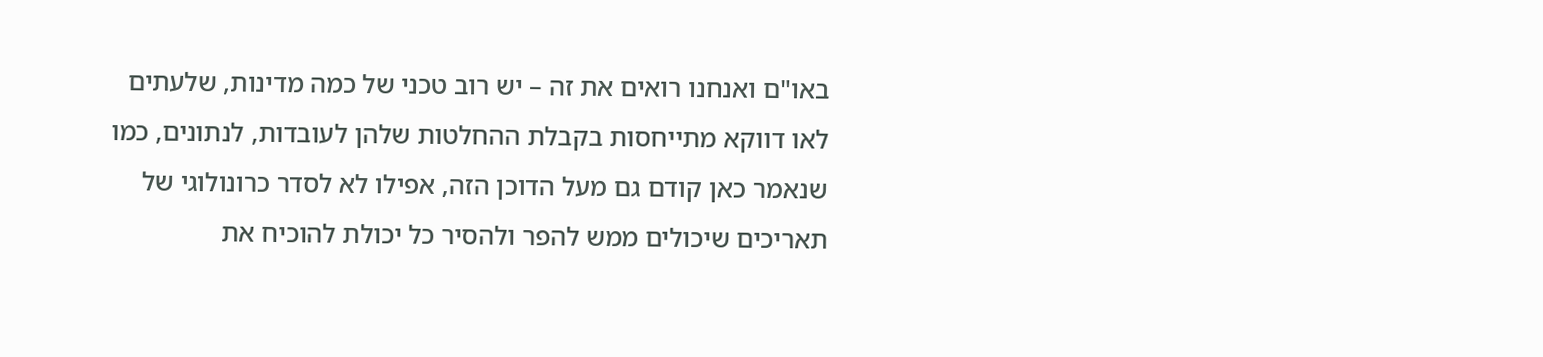באו"ם ואנחנו רואים את זה – יש רוב טכני של כמה מדינות, שלעתים לאו דווקא מתייחסות בקבלת ההחלטות שלהן לעובדות, לנתונים, כמו שנאמר כאן קודם גם מעל הדוכן הזה, אפילו לא לסדר כרונולוגי של תאריכים שיכולים ממש להפר ולהסיר כל יכולת להוכיח את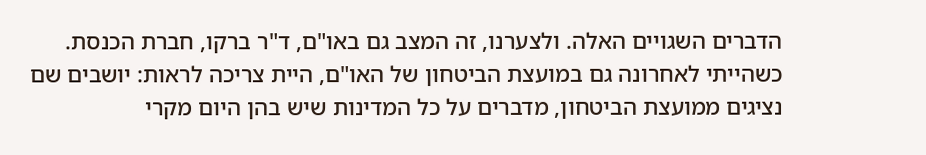הדברים השגויים האלה. ולצערנו, זה המצב גם באו"ם, ד"ר ברקו, חברת הכנסת. כשהייתי לאחרונה גם במועצת הביטחון של האו"ם, היית צריכה לראות: יושבים שם נציגים ממועצת הביטחון, מדברים על כל המדינות שיש בהן היום מקרי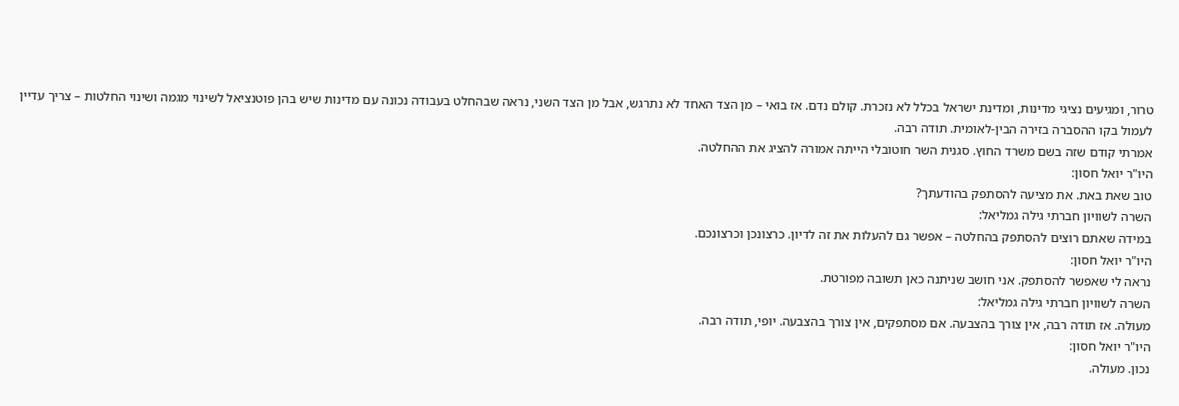טרור, ומגיעים נציגי מדינות, ומדינת ישראל בכלל לא נזכרת. קולם נדם. אז בואי – מן הצד האחד לא נתרגש, אבל מן הצד השני, נראה שבהחלט בעבודה נכונה עם מדינות שיש בהן פוטנציאל לשינוי מגמה ושינוי החלטות – צריך עדיין לעמול בקו ההסברה בזירה הבין-לאומית. תודה רבה.
אמרתי קודם שזה בשם משרד החוץ. סגנית השר חוטובלי הייתה אמורה להציג את ההחלטה.
היו"ר יואל חסון:
טוב שאת באת. את מציעה להסתפק בהודעתך?
השרה לשוויון חברתי גילה גמליאל:
במידה שאתם רוצים להסתפק בהחלטה – אפשר גם להעלות את זה לדיון. כרצונכן וכרצונכם.
היו"ר יואל חסון:
נראה לי שאפשר להסתפק. אני חושב שניתנה כאן תשובה מפורטת.
השרה לשוויון חברתי גילה גמליאל:
מעולה. אז תודה רבה, אין צורך בהצבעה. אם מסתפקים, אין צורך בהצבעה. יופי, תודה רבה.
היו"ר יואל חסון:
נכון. מעולה.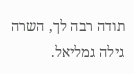תודה רבה לך, השרה גילה גמליאל.